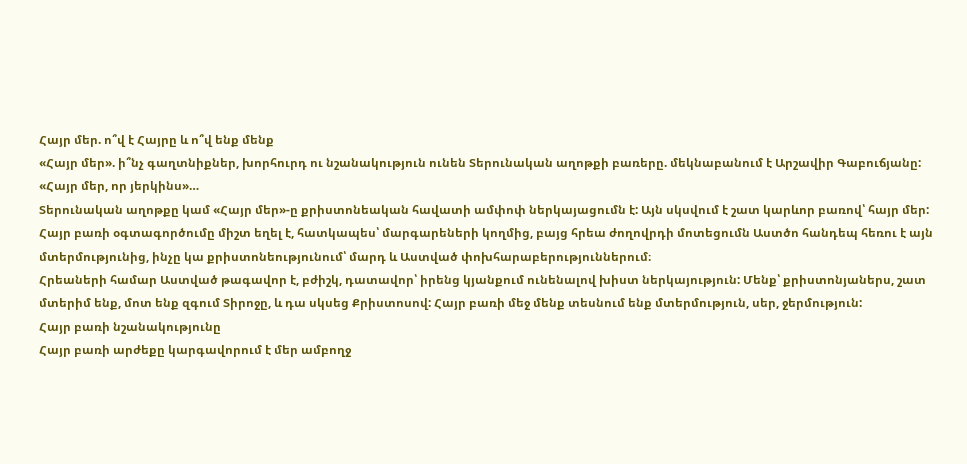Հայր մեր. ո՞վ է Հայրը և ո՞վ ենք մենք
«Հայր մեր». ի՞նչ գաղտնիքներ, խորհուրդ ու նշանակություն ունեն Տերունական աղոթքի բառերը. մեկնաբանում է Արշավիր Գաբուճյանը:
«Հայր մեր, որ յերկինս»…
Տերունական աղոթքը կամ «Հայր մեր»-ը քրիստոնեական հավատի ամփոփ ներկայացումն է: Այն սկսվում է շատ կարևոր բառով՝ հայր մեր: Հայր բառի օգտագործումը միշտ եղել է, հատկապես՝ մարգարեների կողմից, բայց հրեա ժողովրդի մոտեցումն Աստծո հանդեպ հեռու է այն մտերմությունից, ինչը կա քրիստոնեությունում՝ մարդ և Աստված փոխհարաբերություններում։
Հրեաների համար Աստված թագավոր է, բժիշկ, դատավոր՝ իրենց կյանքում ունենալով խիստ ներկայություն: Մենք՝ քրիստոնյաներս, շատ մտերիմ ենք, մոտ ենք զգում Տիրոջը, և դա սկսեց Քրիստոսով: Հայր բառի մեջ մենք տեսնում ենք մտերմություն, սեր, ջերմություն:
Հայր բառի նշանակությունը
Հայր բառի արժեքը կարգավորում է մեր ամբողջ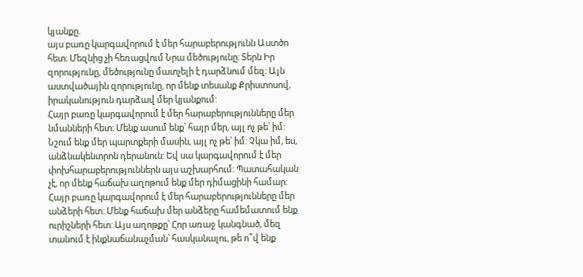կյանքը.
այս բառը կարգավորում է մեր հարաբերությունն Աստծո հետ։ Մեզնից չի հեռացվում Նրա մեծությունը: Տերն Իր զորությունը, մեծությունը մատչելի է դարձնում մեզ։ Այն աստվածային զորությունը, որ մենք տեսանք Քրիստոսով, իրականություն դարձավ մեր կյանքում:
Հայր բառը կարգավորում է մեր հարաբերությունները մեր նմանների հետ։ Մենք ասում ենք՝ հայր մեր, այլ ոչ թե՝ իմ: Նշում ենք մեր պարտքերի մասին, այլ ոչ թե՝ իմ: Չկա իմ, ես, անձնակենտրոն դերանուն: Եվ սա կարգավորում է մեր փոխհարաբերություններն այս աշխարհում: Պատահական չէ, որ մենք հաճախ աղոթում ենք մեր դիմացինի համար:
Հայր բառը կարգավորում է մեր հարաբերությունները մեր անձերի հետ: Մենք հաճախ մեր անձերը համեմատում ենք ուրիշների հետ: Այս աղոթքը՝ Հոր առաջ կանգնած, մեզ տանում է ինքնաճանաչման՝ հասկանալու, թե ո՞վ ենք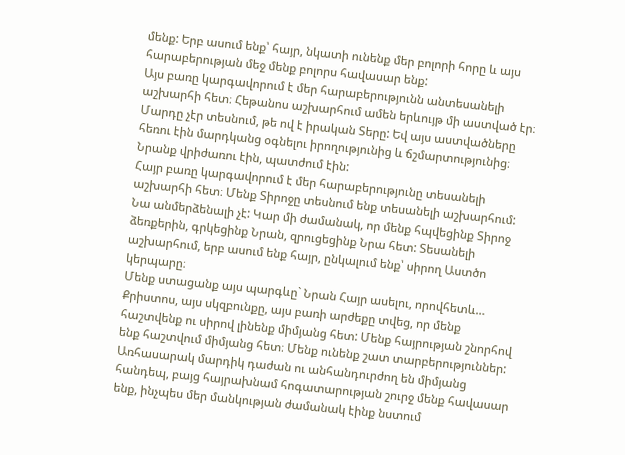մենք: Երբ ասում ենք՝ հայր, նկատի ունենք մեր բոլորի հորը և այս հարաբերության մեջ մենք բոլորս հավասար ենք:
Այս բառը կարգավորում է մեր հարաբերությունն անտեսանելի աշխարհի հետ։ Հեթանոս աշխարհում ամեն երևույթ մի աստված էր։ Մարդը չէր տեսնում, թե ով է իրական Տերը: Եվ այս աստվածները հեռու էին մարդկանց օգնելու իրողությունից և ճշմարտությունից։ Նրանք վրիժառու էին, պատժում էին:
Հայր բառը կարգավորում է մեր հարաբերությունը տեսանելի աշխարհի հետ։ Մենք Տիրոջը տեսնում ենք տեսանելի աշխարհում: Նա անմերձենալի չէ: Կար մի ժամանակ, որ մենք հպվեցինք Տիրոջ ձեռքերին, գրկեցինք Նրան, զրուցեցինք Նրա հետ: Տեսանելի աշխարհում, երբ ասում ենք հայր, ընկալում ենք՝ սիրող Աստծո կերպարը։
Մենք ստացանք այս պարգևը` Նրան Հայր ասելու, որովհետև…
Քրիստոս, այս սկզբունքը, այս բառի արժեքը տվեց, որ մենք հաշտվենք ու սիրով լինենք միմյանց հետ: Մենք հայրության շնորհով ենք հաշտվում միմյանց հետ։ Մենք ունենք շատ տարբերություններ: Առհասարակ մարդիկ դաժան ու անհանդուրժող են միմյանց հանդեպ, բայց հայրախնամ հոգատարության շուրջ մենք հավասար ենք, ինչպես մեր մանկության ժամանակ էինք նստում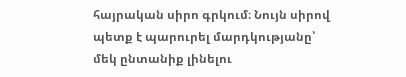հայրական սիրո գրկում։ Նույն սիրով պետք է պարուրել մարդկությանը՝ մեկ ընտանիք լինելու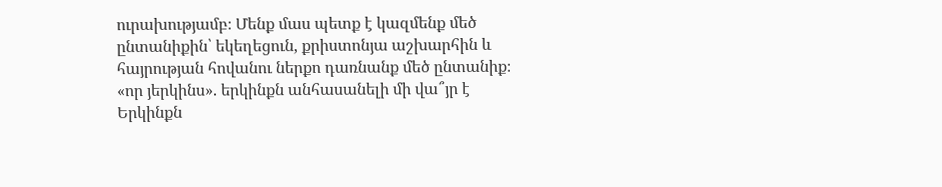ուրախությամբ։ Մենք մաս պետք է կազմենք մեծ ընտանիքին՝ եկեղեցուն, քրիստոնյա աշխարհին և հայրության հովանու ներքո դառնանք մեծ ընտանիք։
«որ յերկինս». երկինքն անհասանելի մի վա՞յր է
Երկինքն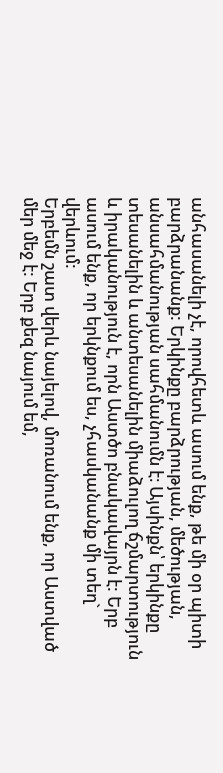անհասանելի չէ, որովհետև ասում ենք, թե մի օր պիտի բարձրանանք: Երկինքը բարձրության, մեծության, անսահմանության սահմանումն է։ Այսինքն՝ երկինքը տեսանելին և անտեսանելին միաձուլող ճշմարտություն և իրականություն է, որն Աստծո բնակավայրն է: Երբ ասում ենք, որ երկնքում ես, չհասկանանք մի տեղ` վերևում:
Երբեմն շատ վերև նայելով, մոռանում ենք, որ Աստված մեր մեջ է: Երբ քեզ նայում եմ,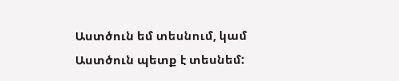Աստծուն եմ տեսնում, կամ Աստծուն պետք է տեսնեմ: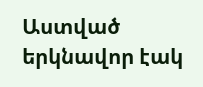Աստված երկնավոր էակ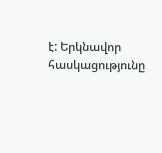է: Երկնավոր հասկացությունը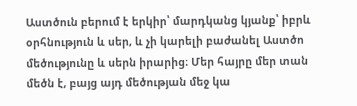Աստծուն բերում է երկիր՝ մարդկանց կյանք՝ իբրև օրհնություն և սեր, և չի կարելի բաժանել Աստծո մեծությունը և սերն իրարից։ Մեր հայրը մեր տան մեծն է, բայց այդ մեծության մեջ կա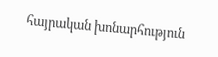հայրական խոնարհություն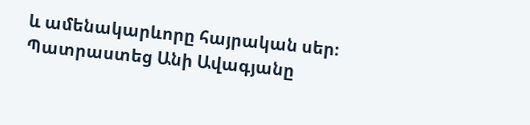և ամենակարևորը հայրական սեր։
Պատրաստեց Անի Ավագյանը